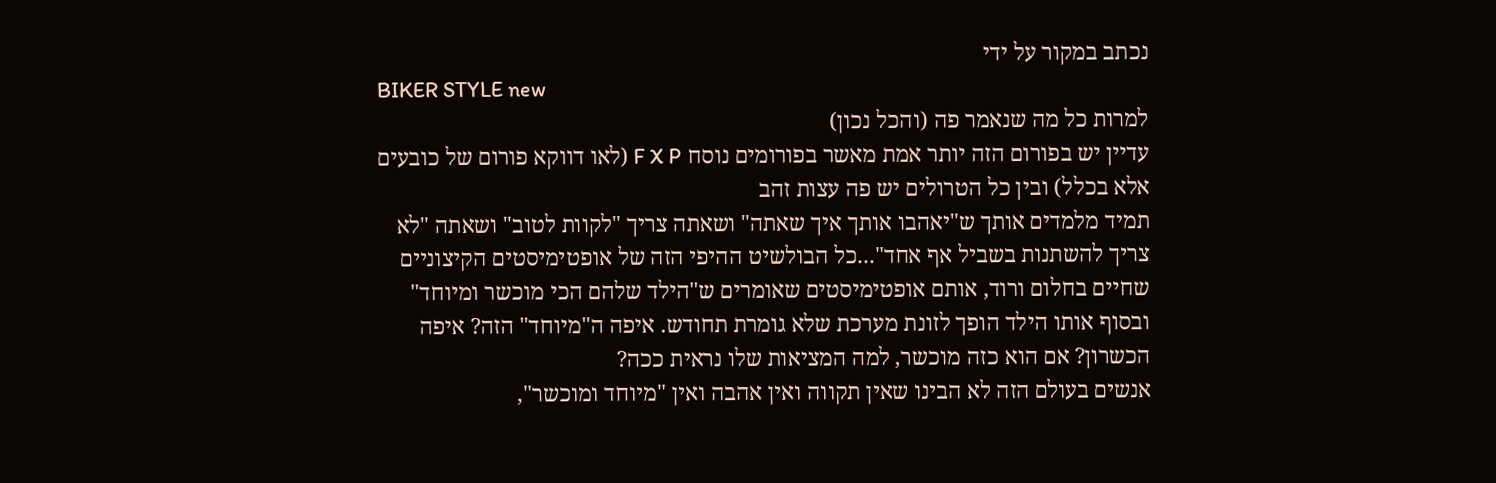נכתב במקור על ידי
BIKER STYLE new
למרות כל מה שנאמר פה (והכל נכון)
עדיין יש בפורום הזה יותר אמת מאשר בפורומים נוסח F X P (לאו דווקא פורום של כובעים אלא בכלל) ובין כל הטרולים יש פה עצות זהב
תמיד מלמדים אותך ש"יאהבו אותך איך שאתה" ושאתה צריך "לקוות לטוב" ושאתה "לא צריך להשתנות בשביל אף אחד"...כל הבולשיט ההיפי הזה של אופטימיסטים הקיצוניים שחיים בחלום ורוד, אותם אופטימיסטים שאומרים ש"הילד שלהם הכי מוכשר ומיוחד" ובסוף אותו הילד הופך לזונת מערכת שלא גומרת תחודש. איפה ה"מיוחד" הזה? איפה הכשרון? אם הוא כזה מוכשר, למה המציאות שלו נראית ככה?
אנשים בעולם הזה לא הבינו שאין תקווה ואין אהבה ואין "מיוחד ומוכשר",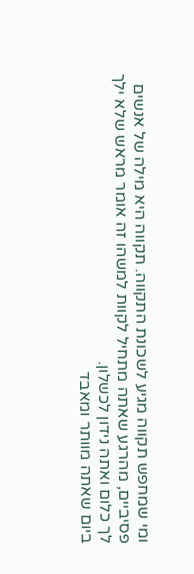ומי שמחפש תקווה מגיע לשכונת התקווה. תקווה היא מילה של אנשים פסיביים, מהרגע שאתה מתחיל לקוות למשהו זה אומר מראש שלא ילך לך כלום ואתה נידון לכשלון.
ביום שאתה מוותר ומאבד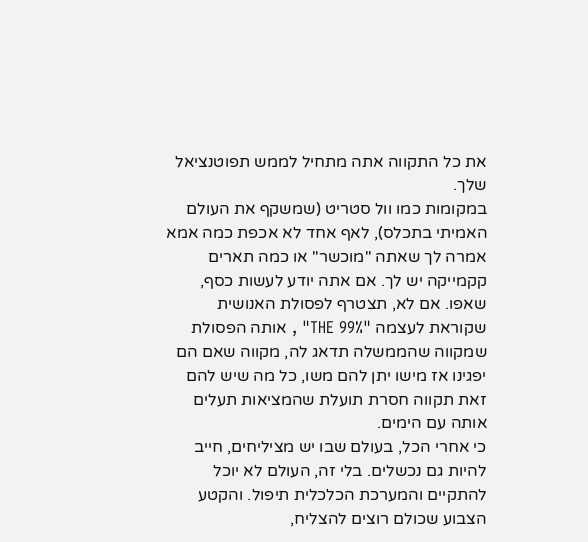את כל התקווה אתה מתחיל לממש תפוטנציאל שלך.
במקומות כמו וול סטריט (שמשקף את העולם האמיתי בתכלס), לאף אחד לא אכפת כמה אמא אמרה לך שאתה "מוכשר" או כמה תארים קקמייקה יש לך. אם אתה יודע לעשות כסף, שאפו. אם לא, תצטרף לפסולת האנושית שקוראת לעצמה "THE 99%" , אותה הפסולת שמקווה שהממשלה תדאג לה, מקווה שאם הם יפגינו אז מישו יתן להם משו, כל מה שיש להם זאת תקווה חסרת תועלת שהמציאות תעלים אותה עם הימים.
כי אחרי הכל, בעולם שבו יש מציליחים, חייב להיות גם נכשלים. בלי זה, העולם לא יוכל להתקיים והמערכת הכלכלית תיפול. והקטע הצבוע שכולם רוצים להצליח,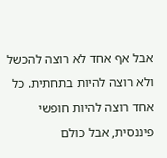אבל אף אחד לא רוצה להכשל ולא רוצה להיות בתחתית. כל אחד רוצה להיות חופשי פיננסית, אבל כולם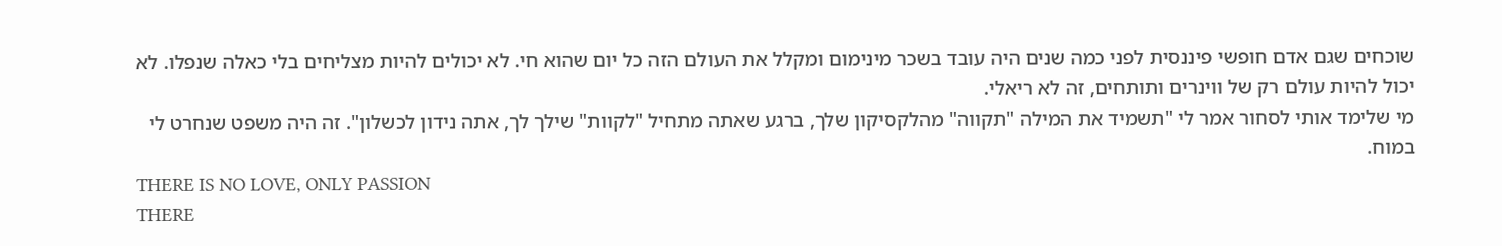שוכחים שגם אדם חופשי פיננסית לפני כמה שנים היה עובד בשכר מינימום ומקלל את העולם הזה כל יום שהוא חי. לא יכולים להיות מצליחים בלי כאלה שנפלו. לא יכול להיות עולם רק של ווינרים ותותחים, זה לא ריאלי.
מי שלימד אותי לסחור אמר לי "תשמיד את המילה "תקווה" מהלקסיקון שלך, ברגע שאתה מתחיל "לקוות" שילך לך, אתה נידון לכשלון". זה היה משפט שנחרט לי במוח.
THERE IS NO LOVE, ONLY PASSION
THERE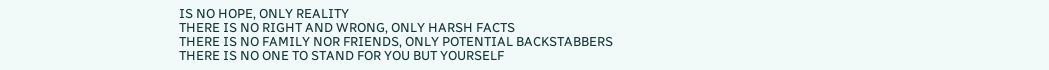IS NO HOPE, ONLY REALITY
THERE IS NO RIGHT AND WRONG, ONLY HARSH FACTS
THERE IS NO FAMILY NOR FRIENDS, ONLY POTENTIAL BACKSTABBERS
THERE IS NO ONE TO STAND FOR YOU BUT YOURSELF